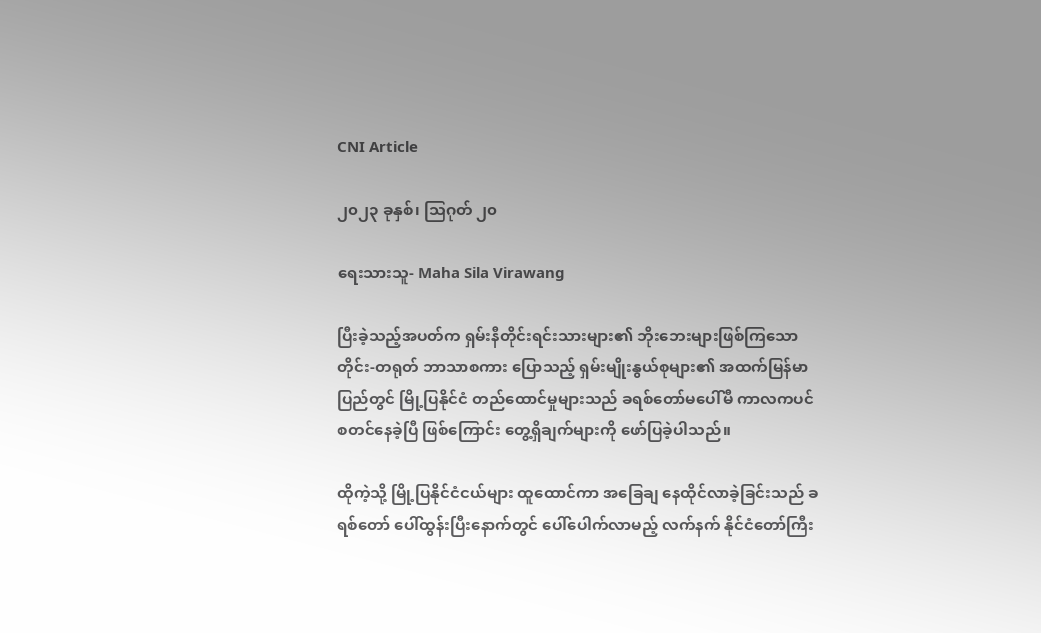CNI Article

၂၀၂၃ ခုနှစ်၊ သြဂုတ် ၂၀

ရေးသားသူ- Maha Sila Virawang

ပြီးခဲ့သည့်အပတ်က ရှမ်းနီတိုင်းရင်းသားများ၏ ဘိုးဘေးများဖြစ်ကြသော တိုင်း-တရုတ် ဘာသာစကား ပြောသည့် ရှမ်းမျိုးနွယ်စုများ၏ အထက်မြန်မာပြည်တွင် မြို့ပြနိုင်ငံ တည်ထောင်မှုများသည် ခရစ်တော်မပေါ်မီ ကာလကပင် စတင်နေခဲ့ပြီ ဖြစ်ကြောင်း တွေ့ရှိချက်များကို ဖော်ပြခဲ့ပါသည်။

ထိုကဲ့သို့ မြို့ပြနိုင်ငံငယ်များ ထူထောင်ကာ အခြေချ နေထိုင်လာခဲ့ခြင်းသည် ခရစ်တော် ပေါ်ထွန်းပြီးနောက်တွင် ပေါ်ပေါက်လာမည့် လက်နက် နိုင်ငံတော်ကြီး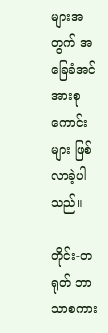များအတွက် အခြေခံအင်အားစုကောင်းများ ဖြစ်လာခဲ့ပါသည်။

တိုင်း-တရုတ် ဘာသာစကား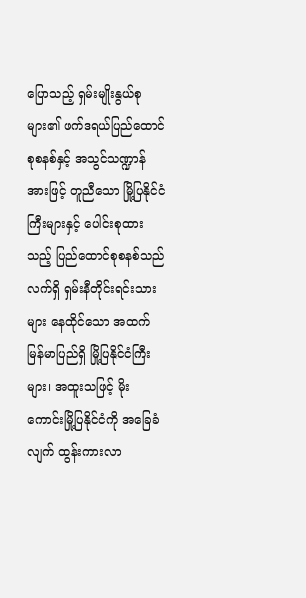ပြောသည့် ရှမ်းမျိုးနွယ်စုများ၏ ဖက်ဒရယ်ပြည်ထောင်စုစနစ်နှင့် အသွင်သဏ္ဍာန် အားဖြင့် တူညီသော မြို့ပြနိုင်ငံကြီးများနှင့် ပေါင်းစုထားသည့် ပြည်ထောင်စုစနစ်သည် လက်ရှိ ရှမ်းနီတိုင်းရင်းသား များ နေထိုင်သော အထက်မြန်မာပြည်ရှိ မြို့ပြနိုင်ငံကြီးများ၊ အထူးသဖြင့် မိုးကောင်းမြို့ပြနိုင်ငံကို အခြေခံလျက် ထွန်းကားလာ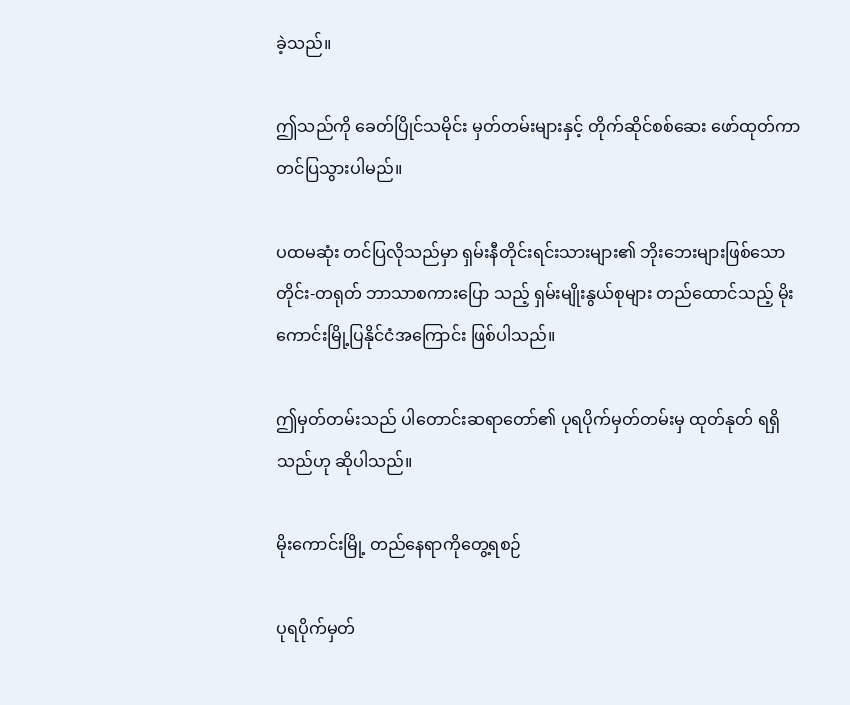ခဲ့သည်။

ဤသည်ကို ခေတ်ပြိုင်သမိုင်း မှတ်တမ်းများနှင့် တိုက်ဆိုင်စစ်ဆေး ဖော်ထုတ်ကာ တင်ပြသွားပါမည်။

ပထမဆုံး တင်ပြလိုသည်မှာ ရှမ်းနီတိုင်းရင်းသားများ၏ ဘိုးဘေးများဖြစ်သော တိုင်း-တရုတ် ဘာသာစကားပြော သည့် ရှမ်းမျိုးနွယ်စုများ တည်ထောင်သည့် မိုးကောင်းမြို့ပြနိုင်ငံအကြောင်း ဖြစ်ပါသည်။

ဤမှတ်တမ်းသည် ပါတောင်းဆရာတော်၏ ပုရပိုက်မှတ်တမ်းမှ ထုတ်နုတ် ရရှိသည်ဟု ဆိုပါသည်။

မိုးကောင်းမြို့ တည်နေရာကိုတွေ့ရစဉ်

ပုရပိုက်မှတ်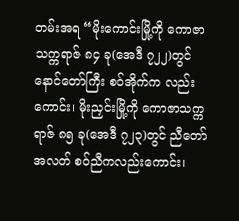တမ်းအရ “မိုးကောင်းမြို့ကို ကောဇာသက္ကရာဇ် ၈၄ ခု(အေဒီ ၇၂၂)တွင် နောင်တော်ကြီး စဝ်အိုက်က လည်းကောင်း၊ မိုးညှင်းမြို့ကို ကောဇာသက္ကရာဇ် ၈၅ ခု(အေဒီ ၇၂၃)တွင် ညီတော်အလတ် စဝ်ညီကလည်းကောင်း၊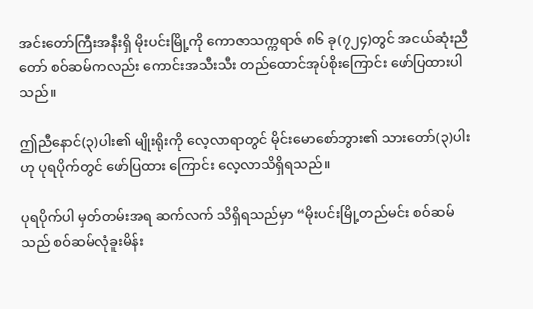အင်းတော်ကြီးအနီးရှိ မိုးပင်းမြို့ကို ကောဇာသက္ကရာဇ် ၈၆ ခု(၇၂၄)တွင် အငယ်ဆုံးညီတော် စဝ်ဆမ်ကလည်း ကောင်းအသီးသီး တည်‌ထောင်အုပ်စိုးကြောင်း ဖော်ပြထားပါသည်။

ဤညီနောင်(၃)ပါး၏ မျိုးရိုးကို လေ့လာရာတွင် မိုင်းမောစော်ဘွား၏ သားတော်(၃)ပါးဟု ပုရပိုက်တွင် ဖော်ပြထား ကြောင်း လေ့လာသိရှိရသည်။

ပုရပိုက်ပါ မှတ်တမ်းအရ ဆက်လက် သိရှိရသည်မှာ “မိုးပင်းမြို့တည်မင်း စဝ်ဆမ်သည် စဝ်ဆမ်လုံခူးမိန်း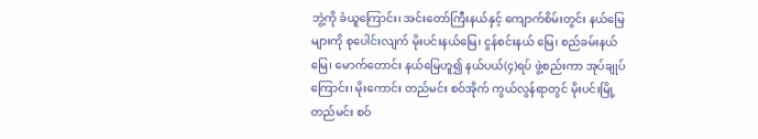ဘွဲ့ကို ခံယူကြောင်း၊ အင်းတော်ကြီးနယ်နှင့် ကျောက်စိမ်းတွင်း နယ်မြေများကို စုပေါင်းလျက် မိုးပင်းနယ်မြေ၊ ငွန်စင်းနယ် မြေ၊ စည်ခမ်းနယ်မြေ၊ မောက်တောင်း နယ်မြေဟူ၍ နယ်ပယ်(၄)ရပ် ဖွဲ့စည်းကာ အုပ်ချုပ်ကြောင်း၊ မိုးကောင်း တည်မင်း စဝ်အိုက် ကွယ်လွန်ရာတွင် မိုးပင်းမြို့တည်မင်း စဝ်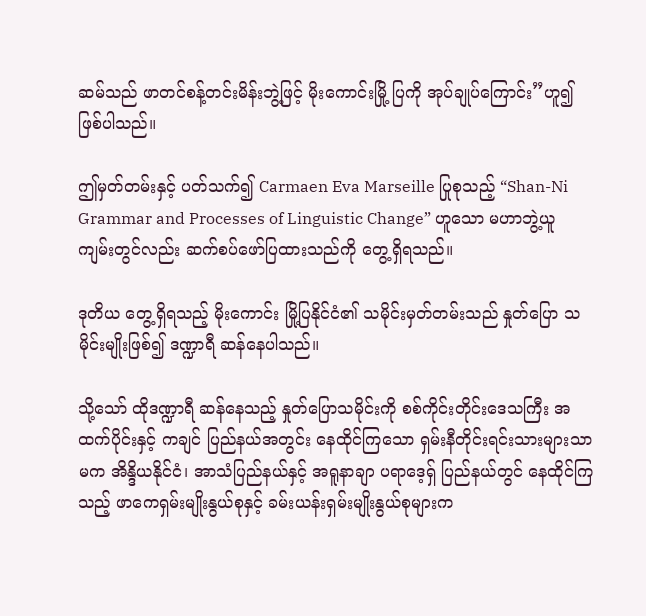ဆမ်သည် ဖာတင်စန့်တင်းမိန်းဘွဲ့ဖြင့် မိုးကောင်းမြို့ ပြကို အုပ်ချုပ်ကြောင်း”ဟူ၍ ဖြစ်ပါသည်။

ဤမှတ်တမ်းနှင့် ပတ်သက်၍ Carmaen Eva Marseille ပြုစုသည့် “Shan-Ni Grammar and Processes of Linguistic Change” ဟူသော မဟာဘွဲ့ယူကျမ်းတွင်လည်း ဆက်စပ်ဖော်ပြထားသည်ကို တွေ့ရှိရသည်။

ဒုတိယ တွေ့ရှိရသည့် မိုးကောင်း မြို့ပြနိုင်ငံ၏ သမိုင်းမှတ်တမ်းသည် နှုတ်ပြော သမိုင်းမျိုးဖြစ်၍ ဒဏ္ဍာရီ ဆန်နေပါသည်။

သို့သော် ထိုဒဏ္ဍာရီ ဆန်နေသည့် နှုတ်ပြောသမိုင်းကို စစ်ကိုင်းတိုင်းဒေသကြီး အထက်ပိုင်းနှင့် ကချင် ပြည်နယ်အတွင်း နေထိုင်ကြသော ရှမ်းနီတိုင်းရင်းသားများသာမက အိန္ဒိယနိုင်ငံ၊ အာသံပြည်နယ်နှင့် အရူနာချာ ပရာဒေ့ရှ် ပြည်နယ်တွင် နေထိုင်ကြသည့် ဖာကေရှမ်းမျိုးနွယ်စုနှင့် ခမ်းယန်းရှမ်းမျိုးနွယ်စုများက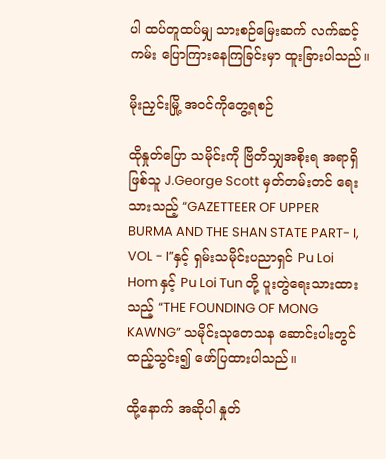ပါ ထပ်တူထပ်မျှ သားစဉ်မြေးဆက် လက်ဆင့်ကမ်း ပြောကြားနေကြခြင်းမှာ ထူးခြားပါသည်။

မိုးညှင်းမြို့ အ၀င်ကိုတွေ့ရစဉ်

ထိုနှုတ်ပြော သမိုင်းကို ဗြိတိသျှအစိုးရ အရာရှိဖြစ်သူ J.George Scott မှတ်တမ်းတင် ရေးသားသည့် “GAZETTEER OF UPPER BURMA AND THE SHAN STATE PART- I, VOL - I”နှင့် ရှမ်းသမိုင်းပညာရှင် Pu Loi Hom နှင့် Pu Loi Tun တို့ ပူးတွဲရေးသားထားသည့် “THE FOUNDING OF MONG KAWNG” သမိုင်းသုတေသန ဆောင်းပါးတွင် ထည့်သွင်း၍ ဖော်ပြထားပါသည်။

ထို့နောက် အဆိုပါ နှုတ်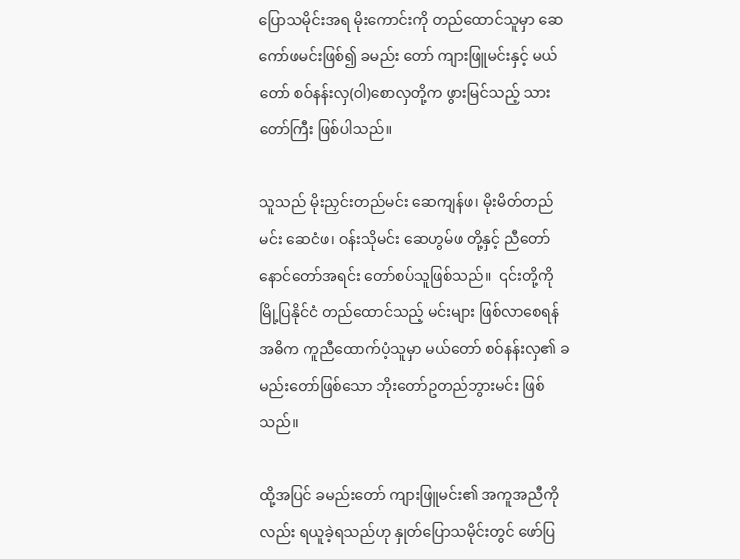ပြောသမိုင်းအရ မိုးကောင်းကို တည်ထောင်သူမှာ ဆေကော်ဖမင်းဖြစ်၍ ခမည်း တော် ကျားဖြူမင်းနှင့် မယ်တော် စဝ်နန်းလှ(ဝါ)စောလှတို့က ဖွားမြင်သည့် သားတော်ကြီး ဖြစ်ပါသည်။

သူသည် မိုးညှင်းတည်မင်း ဆေကျန်ဖ၊ မိုးမိတ်တည်မင်း ဆေငံဖ၊ ဝန်းသိုမင်း ဆေဟွမ်ဖ တို့နှင့် ညီတော် နောင်တော်အရင်း တော်စပ်သူဖြစ်သည်။  ၎င်းတို့ကို မြို့ပြနိုင်ငံ တည်ထောင်သည့် မင်းများ ဖြစ်လာစေရန် အဓိက ကူညီထောက်ပံ့သူမှာ မယ်တော် စဝ်နန်းလှ၏ ခမည်းတော်ဖြစ်သော ဘိုးတော်ဥတည်ဘွားမင်း ဖြစ်သည်။

ထို့အပြင် ခမည်းတော် ကျားဖြူမင်း၏ အကူအညီကိုလည်း ရယူခဲ့ရသည်ဟု နှုတ်ပြောသမိုင်းတွင် ဖော်ပြ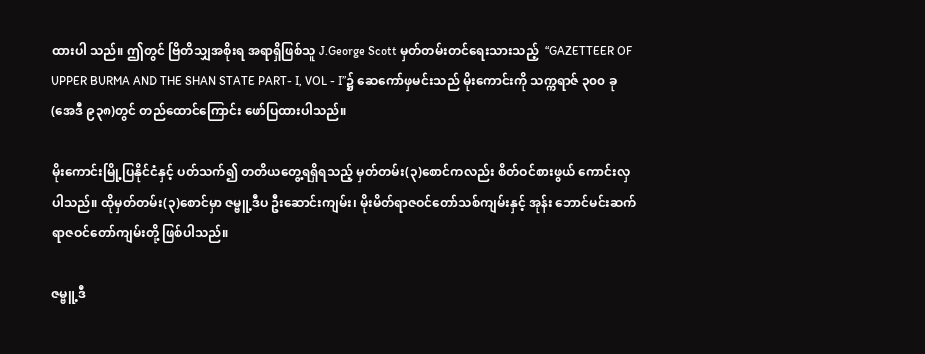ထားပါ သည်။ ဤတွင် ဗြိတိသျှအစိုးရ အရာရှိဖြစ်သူ J.George Scott မှတ်တမ်းတင်ရေးသားသည့်  “GAZETTEER OF UPPER BURMA AND THE SHAN STATE PART- I, VOL - I”၌ ဆေကော်ဖှမင်းသည် မိုးကောင်းကို သက္ကရာဇ် ၃၀၀ ခု(အေဒီ ၉၃၈)တွင် တည်ထောင်ကြောင်း ဖော်ပြထားပါသည်။

မိုးကောင်းမြို့ပြနိုင်ငံနှင့် ပတ်သက်၍ တတိယတွေ့ရရှိရသည့် မှတ်တမ်း(၃)စောင်ကလည်း စိတ်ဝင်စားဖွယ် ကောင်းလှပါသည်။ ထိုမှတ်တမ်း(၃)စောင်မှာ ဇမ္ဗူ့ဒီပ ဦးဆောင်းကျမ်း၊ မိုးမိတ်ရာဇဝင်တော်သစ်ကျမ်းနှင့် အုန်း ဘောင်မင်းဆက် ရာဇဝင်တော်ကျမ်းတို့ ဖြစ်ပါသည်။

ဇမ္ဗူ့ဒီ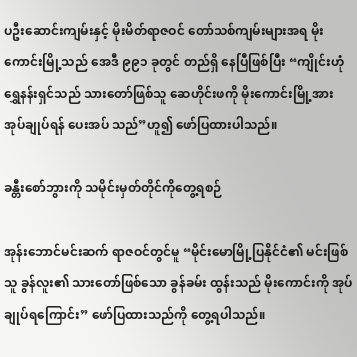ပဦးဆောင်းကျမ်းနှင့် မိုးမိတ်ရာဇဝင် တော်သစ်ကျမ်းများအရ မိုးကောင်းမြို့သည် အေဒီ ၉၉၁ ခုတွင် တည်ရှိ နေပြီဖြစ်ပြီး “ကျိုင်းဟုံရွှေနန်းရှင်သည် သားတော်ဖြစ်သူ ဆေဟိုင်းဖကို မိုးကောင်းမြို့အား အုပ်ချုပ်ရန် ပေးအပ် သည်”ဟူ၍ ဖော်ပြထားပါသည်။

ခန္တီးစော်ဘွားကို သမိုင်းမှတ်တိုင်ကိုတွေ့ရစဉ်

အုန်းဘောင်မင်းဆက် ရာဇဝင်တွင်မူ “မိုင်းမောမြို့ပြနိုင်ငံ၏ မင်းဖြစ်သူ ခွန်လူး၏ သားတော်ဖြစ်သော ခွန်ခမ်း ထွန်းသည် မိုးကောင်းကို အုပ်ချုပ်ရကြောင်း” ဖော်ပြထားသည်ကို တွေ့ရပါသည်။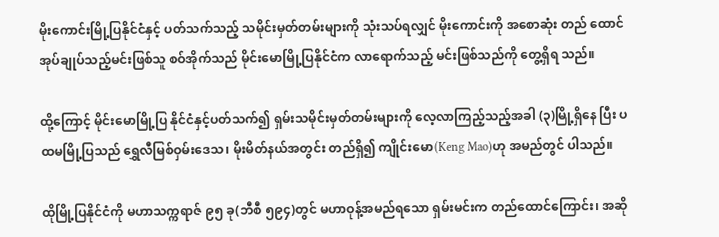မိုးကောင်းမြို့ပြနိုင်ငံနှင့် ပတ်သက်သည့် သမိုင်းမှတ်တမ်းများကို သုံးသပ်ရလျှင် မိုးကောင်းကို အစောဆုံး တည် ထောင် အုပ်ချုပ်သည့်မင်းဖြစ်သူ စဝ်အိုက်သည် မိုင်းမောမြို့ပြနိုင်ငံက လာရောက်သည့် မင်းဖြစ်သည်ကို တွေ့ရှိရ သည်။

ထို့ကြောင့် မိုင်းမောမြို့ပြ နိုင်ငံနှင့်ပတ်သက်၍ ရှမ်းသမိုင်းမှတ်တမ်းများကို လေ့လာကြည့်သည့်အခါ (၃)မြို့ရှိနေ ပြီး ပထမမြို့ပြသည် ရွှေလီမြစ်ဝှမ်းဒေသ၊ မိုးမိတ်နယ်အတွင်း တည်ရှိ၍ ကျိုင်းမော(Keng Mao)ဟု အမည်တွင် ပါသည်။

ထိုမြို့ပြနိုင်ငံကို မဟာသက္ကရာဇ် ၉၅ ခု(ဘီစီ ၅၉၄)တွင် မဟာဝုန့်အမည်ရသော ရှမ်းမင်းက တည်ထောင်ကြောင်း၊ အဆို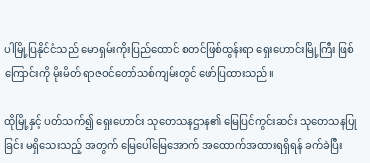ပါမြို့ပြနိုင်ငံသည် မောရှမ်းကိုးပြည်ထောင် စတင်ဖြစ်ထွန်းရာ ရှေးဟောင်းမြို့ကြီး ဖြစ်ကြောင်းကို မိုးမိတ် ရာဇဝင်တော်သစ်ကျမ်းတွင် ဖော်ပြထားသည်။

ထိုမြို့နှင့် ပတ်သက်၍ ရှေးဟောင်း သုတေသနဌာန၏ မြေပြင်ကွင်းဆင်း သုတေသနပြုခြင်း မရှိသေးသည့် အတွက် မြေပေါ်မြေအောက် အ‌ထောက်အထားရရှိရန် ခက်ခဲပြီး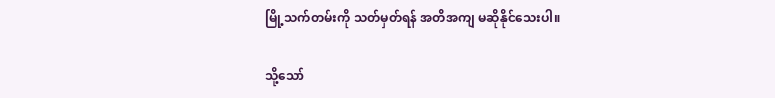မြို့သက်တမ်းကို သတ်မှတ်ရန် အတိအကျ မဆိုနိုင်သေးပါ။

သို့သော်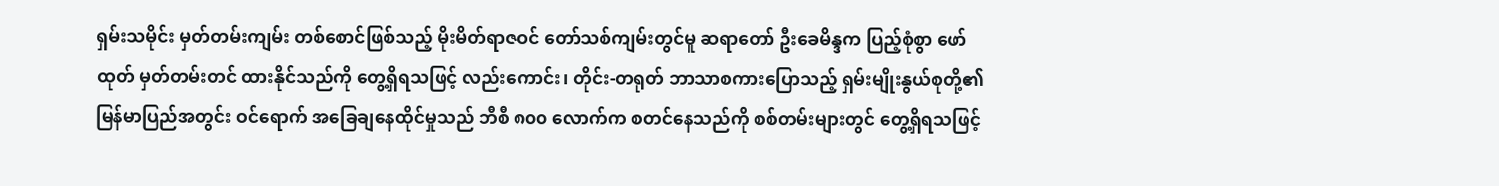ရှမ်းသမိုင်း မှတ်တမ်းကျမ်း တစ်စောင်ဖြစ်သည့် မိုးမိတ်ရာဇဝင် တော်သစ်ကျမ်းတွင်မူ ဆရာတော် ဦးခေမိန္ဒက ပြည့်စုံစွာ ဖော်ထုတ် မှတ်တမ်းတင် ထားနိုင်သည်ကို တွေ့ရှိရသဖြင့် လည်းကောင်း၊ တိုင်း-တရုတ် ဘာသာစကားပြောသည့် ရှမ်းမျိုးနွယ်စုတို့၏ မြန်မာပြည်အတွင်း ဝင်ရောက် အခြေချနေထိုင်မှုသည် ဘီစီ ၈၀၀ လောက်က စတင်နေသည်ကို စစ်တမ်းများတွင် တွေ့ရှိရသဖြင့်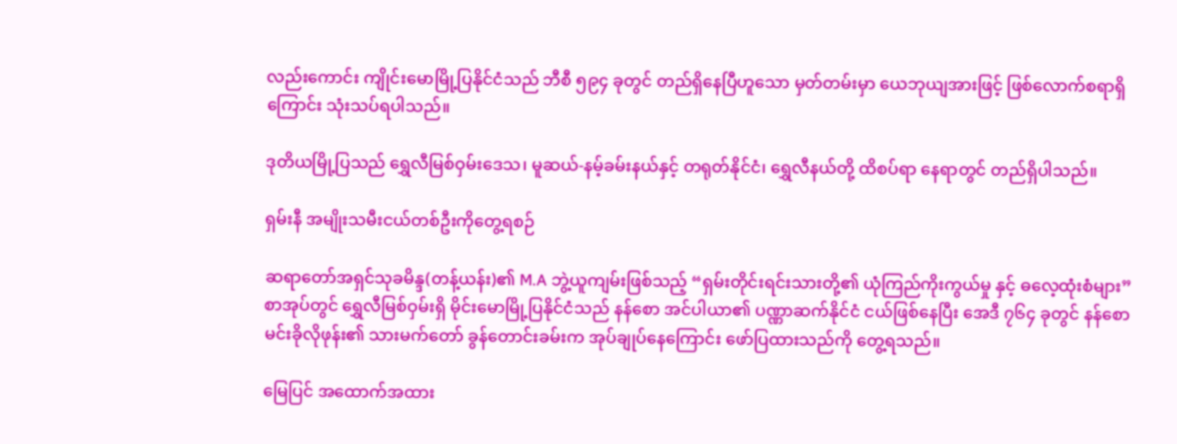လည်းကောင်း ကျိုင်းမောမြို့ပြနိုင်ငံသည် ဘီစီ ၅၉၄ ခုတွင် တည်ရှိနေပြီဟူသော မှတ်တမ်းမှာ ယေဘုယျအားဖြင့် ဖြစ်လောက်စရာရှိကြောင်း သုံးသပ်ရပါသည်။

ဒုတိယမြို့ပြသည် ရွှေလီမြစ်ဝှမ်းဒေသ၊ မူဆယ်-နမ့်ခမ်းနယ်နှင့် တရုတ်နိုင်ငံ၊ ရွှေလီနယ်တို့ ထိစပ်ရာ နေရာတွင် တည်ရှိပါသည်။

ရှမ်းနီ အမျိုးသမီးငယ်တစ်ဦးကိုတွေ့ရစဉ်

ဆရာတော်အရှင်သုခမိန္ဒ(တန့်ယန်း)၏ M.A ဘွဲ့ယူကျမ်းဖြစ်သည့် “ရှမ်းတိုင်းရင်းသားတို့၏ ယုံကြည်ကိုးကွယ်မှု နှင့် ဓ‌လေ့ထုံးစံများ” စာအုပ်တွင် ရွှေလီမြစ်ဝှမ်းရှိ မိုင်းမောမြို့ပြနိုင်ငံသည် နန်စော အင်ပါယာ၏ ပဏ္ဏာဆက်နိုင်ငံ ငယ်ဖြစ်နေပြီး အေဒီ ၇၆၄ ခုတွင် နန်စောမင်းခိုလိုဖုန်း၏ သားမက်တော် ခွန်တောင်းခမ်းက အုပ်ချုပ်နေကြောင်း ဖော်ပြထားသည်ကို တွေ့ရသည်။

မြေပြင် အထောက်အထား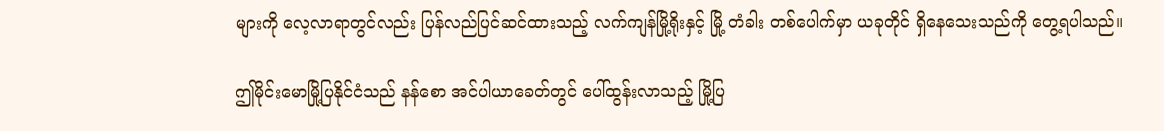များကို လေ့လာရာတွင်လည်း ပြန်လည်ပြင်ဆင်ထားသည့် လက်ကျန်မြို့ရိုးနှင့် မြို့ တံခါး တစ်ပေါက်မှာ ယခုတိုင် ရှိနေသေးသည်ကို တွေ့ရပါသည်။

ဤမိုင်းမောမြို့ပြနိုင်ငံသည် နန်စော အင်ပါယာခေတ်တွင် ပေါ်ထွန်းလာသည့် မြို့ပြ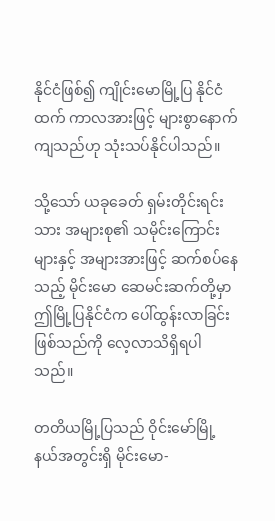နိုင်ငံဖြစ်၍ ကျိုင်းမောမြို့ပြ နိုင်ငံထက် ကာလအားဖြင့် များစွာနောက်ကျသည်ဟု သုံးသပ်နိုင်ပါသည်။

သို့သော် ယခုခေတ် ရှမ်းတိုင်းရင်းသား အများစု၏ သမိုင်းကြောင်းများနှင့် အများအားဖြင့် ဆက်စပ်နေ သည့် မိုင်းမော ဆေမင်းဆက်တို့မှာ ဤမြို့ပြနိုင်ငံက ပေါ်ထွန်းလာခြင်းဖြစ်သည်ကို လေ့လာသိရှိရပါသည်။

တတိယမြို့ပြသည် ဝိုင်းမော်မြို့နယ်အတွင်းရှိ မိုင်းမော-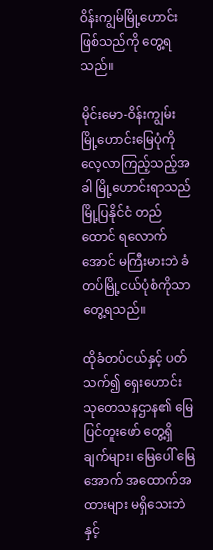ဝိန်းကျွမ်မြို့ဟောင်း ဖြစ်သည်ကို တွေ့ရသည်။

မိုင်းမော-ဝိန်းကျွမ်း မြို့ဟောင်းမြေပုံကို လေ့လာကြည့်သည့်အခါ မြို့ဟောင်းရာသည် မြို့ပြနိုင်ငံ တည်ထောင် ရလောက်အောင် မကြီးမားဘဲ ခံတပ်မြို့ငယ်ပုံစံကိုသာ တွေ့ရသည်။

ထိုခံတပ်ငယ်နှင့် ပတ်သက်၍ ရှေးဟောင်း သုတေသနဌာန၏ မြေပြင်တူးဖော် တွေ့ရှိချက်များ၊ မြေပေါ် မြေအောက် အထောက်အထားများ မရှိသေးဘဲနှင့်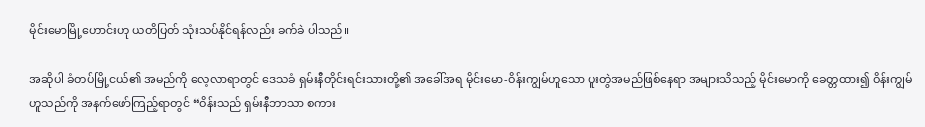မိုင်းမောမြို့ဟောင်းဟု ယတိပြတ် သုံးသပ်နိုင်ရန်လည်း ခက်ခဲ ပါသည်။

အဆိုပါ ခံတပ်မြို့ငယ်၏ အမည်ကို လေ့လာရာတွင် ဒေသခံ ရှမ်းနီတိုင်းရင်းသားတို့၏ အခေါ်အရ မိုင်းမော-ဝိန်းကျွမ်ဟူသော ပူးတွဲအမည်ဖြစ်နေရာ အများသိသည့် မိုင်းမောကို ခေတ္တထား၍ ဝိန်းကျွမ်ဟူသည်ကို အနက်ဖော်ကြည့်ရာတွင် “ဝိန်းသည် ရှမ်းနီဘာသာ စကား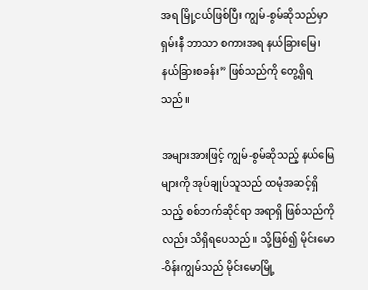အရ မြို့ငယ်ဖြစ်ပြီး ကျွမ်-စွမ်ဆိုသည်မှာ ရှမ်းနီ ဘာသာ စကားအရ နယ်ခြားမြေ၊ နယ်ခြားစခန်း” ဖြစ်သည်ကို တွေ့ရှိရသည်။

အများအားဖြင့် ကျွမ်-စွမ်ဆိုသည့် နယ်မြေများကို အုပ်ချုပ်သူသည် ထမုံအဆင့်ရှိသည့် စစ်ဘက်ဆိုင်ရာ အရာရှိ ဖြစ်သည်ကိုလည်း သိရှိရပေသည်။ သို့ဖြစ်၍ မိုင်းမော-ဝိန်းကျွမ်သည် မိုင်းမောမြို့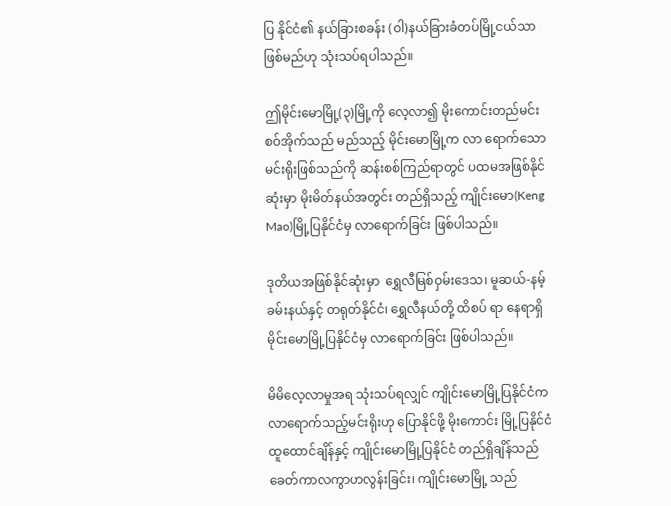ပြ နိုင်ငံ၏ နယ်ခြားစခန်း (ဝါ)နယ်ခြားခံတပ်မြို့ငယ်သာ ဖြစ်မည်ဟု သုံးသပ်ရပါသည်။

ဤမိုင်းမောမြို့(၃)မြို့ကို လေ့လာ၍ မိုးကောင်းတည်မင်း စဝ်အိုက်သည် မည်သည့် မိုင်းမောမြို့က လာ ရောက်သော မင်းရိုးဖြစ်သည်ကို ဆန်းစစ်ကြည်ရာတွင် ပထမအဖြစ်နိုင်ဆုံးမှာ မိုးမိတ်နယ်အတွင်း တည်ရှိသည့် ကျိုင်းမော(Keng Mao)မြို့ပြနိုင်ငံမှ လာရောက်ခြင်း ဖြစ်ပါသည်။

ဒုတိယအဖြစ်နိုင်ဆုံးမှာ  ရွှေလီမြစ်ဝှမ်းဒေသ၊ မူဆယ်-နမ့်ခမ်းနယ်နှင့် တရုတ်နိုင်ငံ၊ ရွှေလီနယ်တို့ ထိစပ် ရာ နေရာရှိ မိုင်းမောမြို့ပြနိုင်ငံမှ လာရောက်ခြင်း ဖြစ်ပါသည်။

မိမိလေ့လာမှုအရ သုံးသပ်ရလျှင် ကျိုင်းမောမြို့ပြနိုင်ငံက လာရောက်သည့်မင်းရိုးဟု ပြောနိုင်ဖို့ မိုးကောင်း မြို့ပြနိုင်ငံ ထူထောင်ချိန်နှင့် ကျိုင်းမောမြို့ပြနိုင်ငံ တည်ရှိချိန်သည် ခေတ်ကာလကွာဟလွန်းခြင်း၊ ကျိုင်းမောမြို့ သည်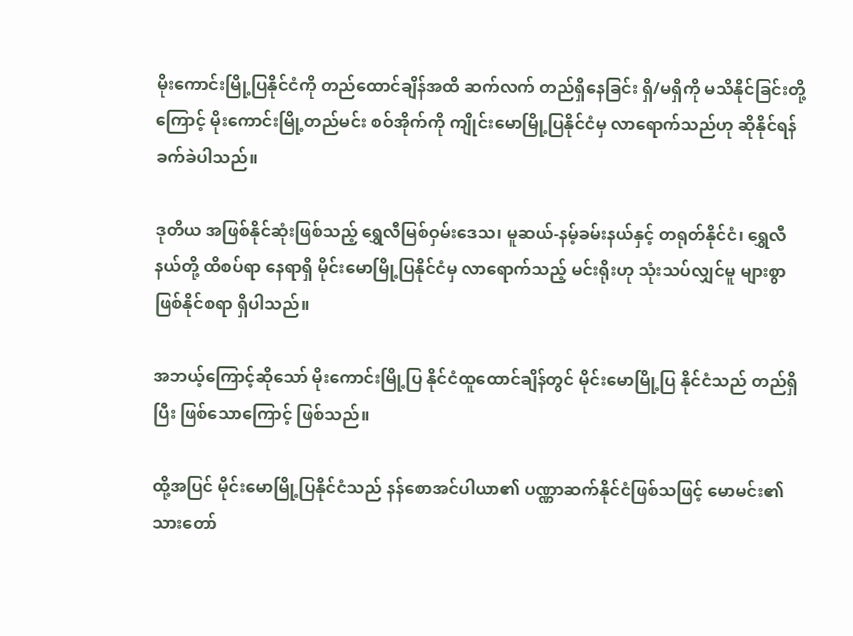မိုးကောင်းမြို့ပြနိုင်ငံကို တည်ထောင်ချိန်အထိ ဆက်လက် တည်ရှိနေခြင်း ရှိ/မရှိကို မသိနိုင်ခြင်းတို့ကြောင့် မိုးကောင်းမြို့တည်မင်း စဝ်အိုက်ကို ကျိုင်းမောမြို့ပြနိုင်ငံမှ လာရောက်သည်ဟု ဆိုနိုင်ရန် ခက်ခဲပါသည်။

ဒုတိယ အဖြစ်နိုင်ဆုံးဖြစ်သည့် ရွှေလီမြစ်ဝှမ်းဒေသ၊ မူဆယ်-နမ့်ခမ်းနယ်နှင့် တရုတ်နိုင်ငံ၊ ရွှေလီနယ်တို့ ထိစပ်ရာ နေရာရှိ မိုင်းမောမြို့ပြနိုင်ငံမှ လာရောက်သည့် မင်းရိုးဟု သုံးသပ်လျှင်မူ များစွာဖြစ်နိုင်စရာ ရှိပါသည်။

အဘယ့်ကြောင့်ဆိုသော် မိုးကောင်းမြို့ပြ နိုင်ငံထူထောင်ချိန်တွင် မိုင်းမောမြို့ပြ နိုင်ငံသည် တည်ရှိပြီး ဖြစ်သောကြောင့် ဖြစ်သည်။

ထို့အပြင် မိုင်းမောမြို့ပြနိုင်ငံသည် နန်စောအင်ပါယာ၏ ပဏ္ဏာဆက်နိုင်ငံဖြစ်သဖြင့် မောမင်း၏ သားတော်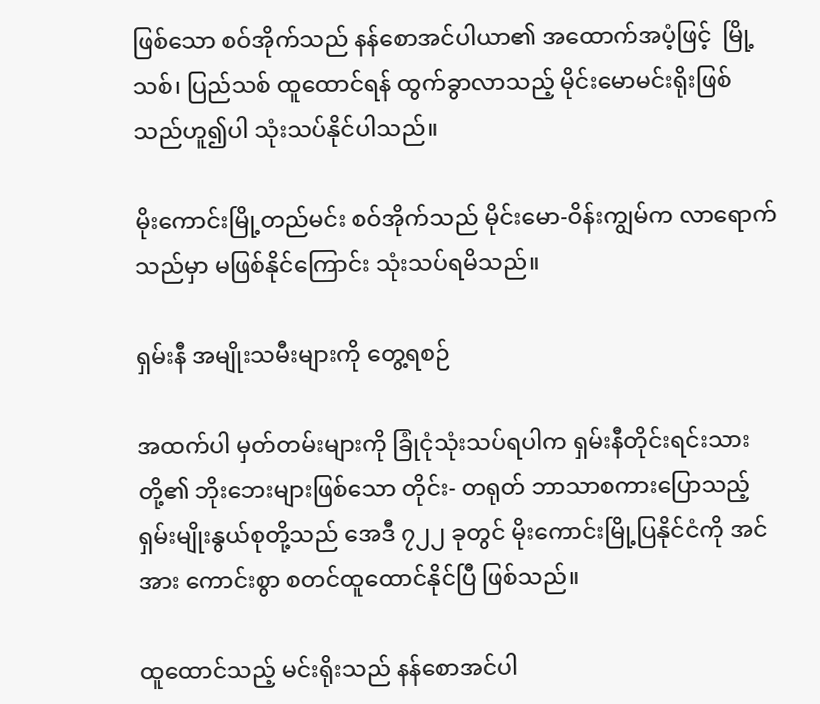ဖြစ်သော စဝ်အိုက်သည် နန်စောအင်ပါယာ၏ အထောက်အပံ့ဖြင့်  မြို့သစ်၊ ပြည်သစ် ထူထောင်ရန် ထွက်ခွာလာသည့် မိုင်းမောမင်းရိုးဖြစ်သည်ဟူ၍ပါ သုံးသပ်နိုင်ပါသည်။

မိုးကောင်းမြို့တည်မင်း စဝ်အိုက်သည် မိုင်းမော-ဝိန်းကျွမ်က လာရောက်သည်မှာ မဖြစ်နိုင်ကြောင်း သုံးသပ်ရမိသည်။

ရှမ်းနီ အမျိုးသမီးများကို တွေ့ရစဉ်

အထက်ပါ မှတ်တမ်းများကို ခြုံငုံသုံးသပ်ရပါက ရှမ်းနီတိုင်းရင်းသားတို့၏ ဘိုးဘေးများဖြစ်သော တိုင်း- တရုတ် ဘာသာစကားပြောသည့် ရှမ်းမျိုးနွယ်စုတို့သည် အေဒီ ၇၂၂ ခုတွင် မိုးကောင်းမြို့ပြနိုင်ငံကို အင်အား ကောင်းစွာ စတင်ထူထောင်နိုင်ပြီ ဖြစ်သည်။

ထူထောင်သည့် မင်းရိုးသည် နန်စောအင်ပါ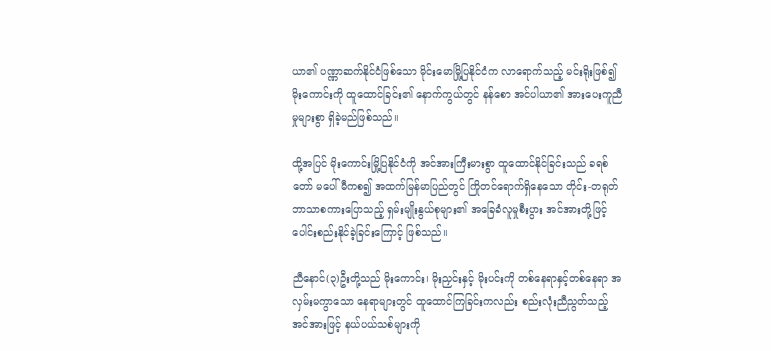ယာ၏ ပဏ္ဏာဆက်နိုင်ငံဖြစ်သော မိုင်းမောမြို့ပြနိုင်ငံက လာရောက်သည့် မင်းရိုးဖြစ်၍ မိုးကောင်းကို ထူထောင်ခြင်း၏ နောက်ကွယ်တွင် နန်စော အင်ပါယာ၏ အားပေးကူညီမှုများစွာ ရှိခဲ့မည်ဖြစ်သည်။

ထို့အပြင် မိုးကောင်းမြို့ပြနိုင်ငံကို အင်အားကြီးမားစွာ ထူထောင်နိုင်ခြင်းသည် ခရစ်တော် မပေါ်မီကစ၍ အထက်မြန်မာပြည်တွင် ကြိုတင်ရောက်ရှိနေသော တိုင်း-တရုတ် ဘာသာစကားပြောသည့် ရှမ်းမျိုးနွယ်စုများ၏ အခြေခံလူမှုစီးပွား အင်အားတို့ဖြင့် ပေါင်းစည်းနိုင်ခဲ့ခြင်းကြောင့် ဖြစ်သည်။

ညီနောင်(၃)ဦးတို့သည် မိုးကောင်း၊ မိုးညှင်းနှင့် မိုးပင်းကို တစ်နေရာနှင့်တစ်နေရာ အလှမ်းမကွာသော နေရာများတွင် ထူထောင်ကြခြင်းကလည်း စည်းလုံးညီညွတ်သည့် အင်အားဖြင့် နယ်ပယ်သစ်များကို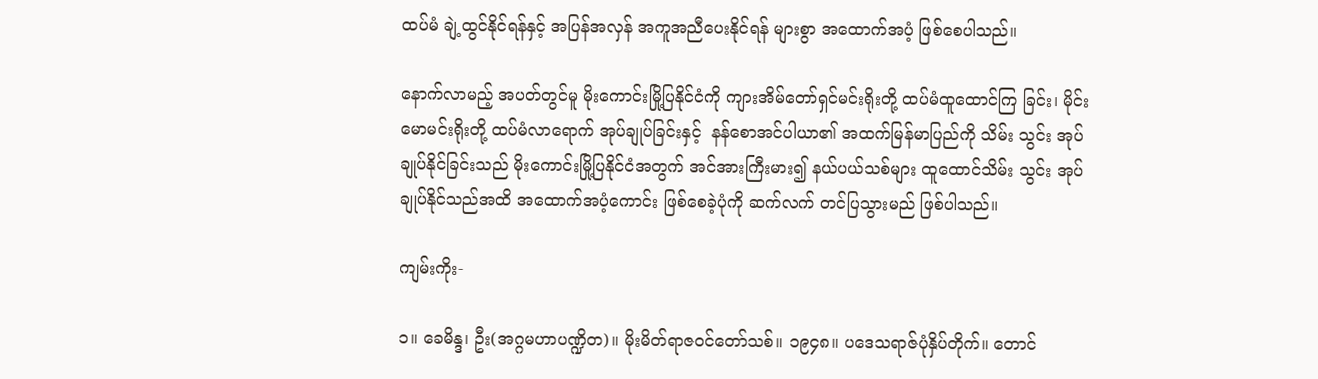ထပ်မံ ချဲ့ထွင်နိုင်ရန်နှင့် အပြန်အလှန် အကူအညီပေးနိုင်ရန် များစွာ အထောက်အပံ့ ဖြစ်စေပါသည်။

နောက်လာမည့် အပတ်တွင်မူ မိုးကောင်းမြို့ပြနိုင်ငံကို ကျားအိမ်တော်ရှင်မင်းရိုးတို့ ထပ်မံထူထောင်ကြ ခြင်း၊ မိုင်းမောမင်းရိုးတို့ ထပ်မံလာရောက် အုပ်ချုပ်ခြင်းနှင့်  နန်စောအင်ပါယာ၏ အထက်မြန်မာပြည်ကို သိမ်း သွင်း အုပ်ချုပ်နိုင်ခြင်းသည် မိုးကောင်းမြို့ပြနိုင်ငံအတွက် အင်အားကြီးမား၍ နယ်ပယ်သစ်များ ထူထောင်သိမ်း သွင်း အုပ်ချုပ်နိုင်သည်အထိ အထောက်အပံ့ကောင်း ဖြစ်စေခဲ့ပုံကို ဆက်လက် တင်ပြသွားမည် ဖြစ်ပါသည်။

ကျမ်းကိုး-

၁။ ခေမိန္ဒ၊ ဦး(အဂ္ဂမဟာပဏ္ဍိတ)။ မိုးမိတ်ရာဇဝင်တော်သစ်။ ၁၉၄၈။ ပဒေသရာဇ်ပုံနှိပ်တိုက်။ တောင်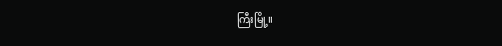ကြီးမြို့။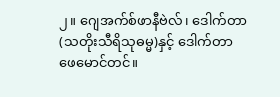၂။ ဂျေအက်စ်ဖာနီဗဲလ်၊ ‌ဒေါက်တာ(သတိုးသီရိသုဓမ္မ)နှင့် ‌ဒေါက်တာဖေမောင်တင်။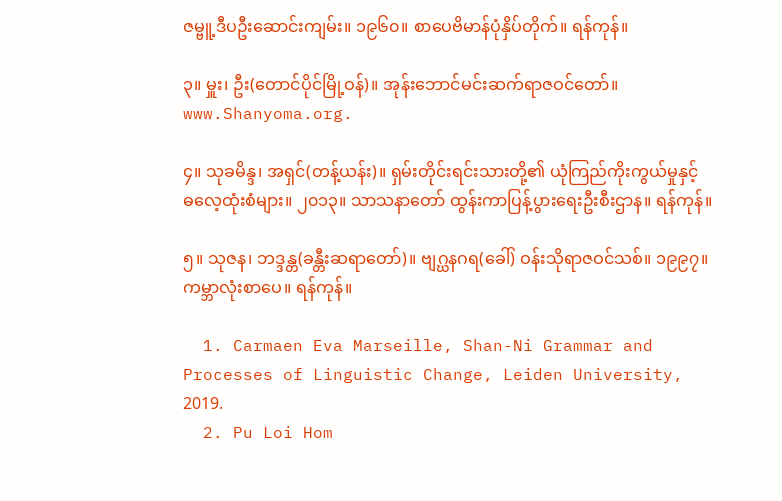ဇမ္ဗူ့ဒီပဦးဆောင်းကျမ်း။ ၁၉၆၀။ စာပေဗိမာန်ပုံနှိပ်တိုက်။ ရန်ကုန်။

၃။ မှူး၊ ဦး(တောင်ပိုင်မြို့ဝန်)။ အုန်းဘောင်မင်းဆက်ရာဇဝင်တော်။ www.Shanyoma.org.

၄။ သုခမိန္ဒ၊ အရှင်(တန့်ယန်း)။ ရှမ်းတိုင်းရင်းသားတို့၏ ယုံကြည်ကိုးကွယ်မှုနှင့်ဓ‌လေ့ထုံးစံများ။ ၂၀၁၃။ သာသနာတော် ထွန်းကာပြန့်ပွားရေးဦးစီးဌာန။ ရန်ကုန်။

၅။ သုဇန၊ ဘဒ္ဒန္တ(ခန္တီးဆရာတော်)။ ဗျဂ္ဃနဂရ(ခေါ်) ဝန်းသိုရာဇဝင်သစ်။ ၁၉၉၇။ ကမ္ဘာလုံးစာပေ။ ရန်ကုန်။

  1. Carmaen Eva Marseille, Shan-Ni Grammar and Processes of Linguistic Change, Leiden University, 2019.
  2. Pu Loi Hom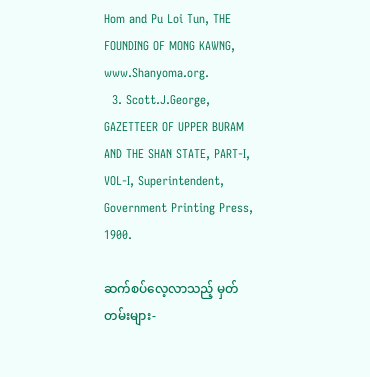Hom and Pu Loi Tun, THE FOUNDING OF MONG KAWNG, www.Shanyoma.org.
  3. Scott.J.George, GAZETTEER OF UPPER BURAM AND THE SHAN STATE, PART-I, VOL-I, Superintendent, Government Printing Press, 1900.

ဆက်စပ်လေ့လာသည့် မှတ်တမ်းများ-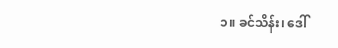၁။ ခင်သိန်း၊ ‌ဒေါ်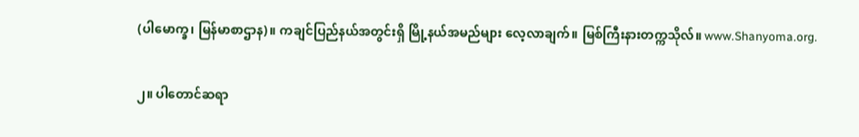(ပါမောက္ခ၊ မြန်မာစာဌာန)။ ကချင်ပြည်နယ်အတွင်းရှိ မြို့နယ်အမည်များ လေ့လာချက်။ မြစ်ကြီးနားတက္ကသိုလ်။ www.Shanyoma.org.

၂။ ပါတောင်ဆရာ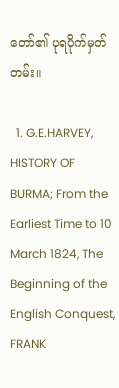တော်၏ ပုရပိုက်မှတ်တမ်း။

  1. G.E.HARVEY, HISTORY OF BURMA; From the Earliest Time to 10 March 1824, The Beginning of the English Conquest, FRANK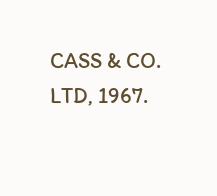CASS & CO. LTD, 1967.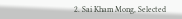2. Sai Kham Mong, Selected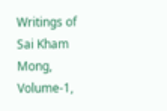Writings of Sai Kham Mong, Volume-1,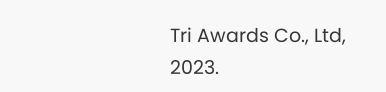Tri Awards Co., Ltd, 2023.